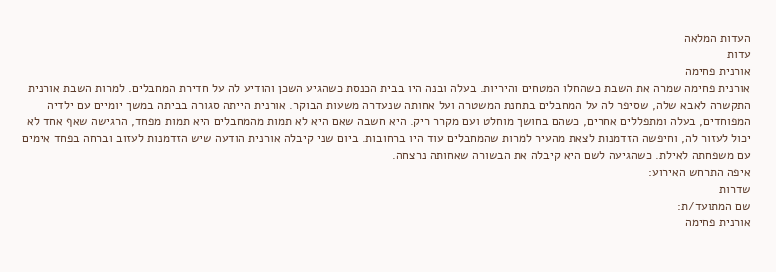העדות המלאה
עדות
אורנית פחימה
אורנית פחימה שמרה את השבת כשהחלו המטחים והיריות. בעלה ובנה היו בבית הכנסת כשהגיע השכן והודיע לה על חדירת המחבלים. למרות השבת אורנית התקשרה לאבא שלה, שסיפר לה על המחבלים בתחנת המשטרה ועל אחותה שנעדרה משעות הבוקר. אורנית הייתה סגורה בביתה במשך יומיים עם ילדיה המפוחדים, בעלה ומתפללים אחרים, כשהם בחושך מוחלט ועם מקרר ריק. היא חשבה שאם היא לא תמות מהמחבלים היא תמות מפחד, הרגישה שאף אחד לא יכול לעזור לה, וחיפשה הזדמנות לצאת מהעיר למרות שהמחבלים עוד היו ברחובות. ביום שני קיבלה אורנית הודעה שיש הזדמנות לעזוב וברחה בפחד אימים עם משפחתה לאילת. כשהגיעה לשם היא קיבלה את הבשורה שאחותה נרצחה.
איפה התרחש האירוע:
שדרות
שם המתועד/ת:
אורנית פחימה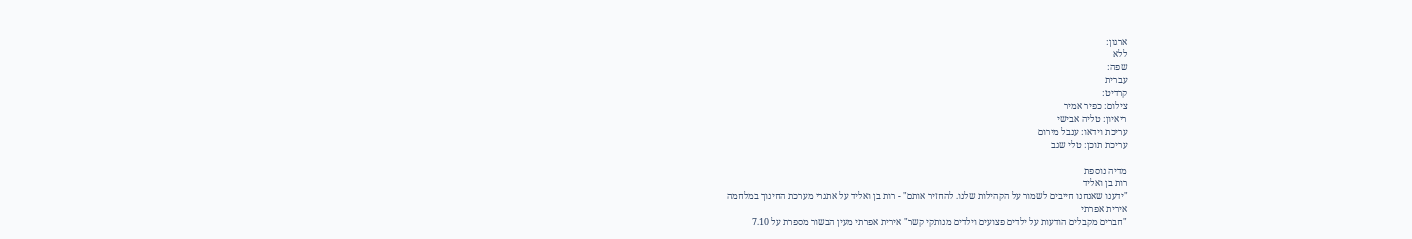ארגון:
ללא
שפה:
עברית
קרדיט:
צילום: כפיר אמיר
ריאיון: טליה אבישי
עריכת וידאו: ענבל מירום
עריכת תוכן: טלי שגב

מדיה נוספת
רות בן ואליד
"ידענו שאנחנו חייבים לשמור על הקהילות שלנו. להחזיר אותם" - רות בן ואליד על אתגרי מערכת החינוך במלחמה
אירית אפרתי
"חברים מקבלים הודעות על ילדים פצועים וילדים מנותקי קשר" אירית אפרתי מעין הבשור מספרת על 7.10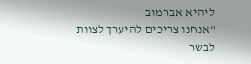ליהיא אברמוב
"אנחנו צריכים להיערך לצוות לבשר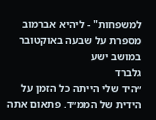למשפחות" - ליהיא אברמוב מספרת על שבעה באוקטובר במושב ישע
גלברד
״היד שלי הייתה כל הזמן על הידית של הממ״ד. פתאום אתה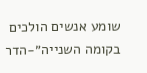שומע אנשים הולכים בקומה השנייה״-הדר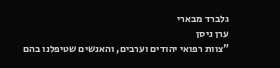גלברד מבארי
ערן ניסן
"צוות רפואי יהודים וערבים, והאנשים שטיפלנו בהם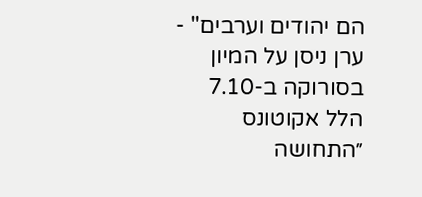הם יהודים וערבים" - ערן ניסן על המיון בסורוקה ב-7.10
הלל אקוטונס
״התחושה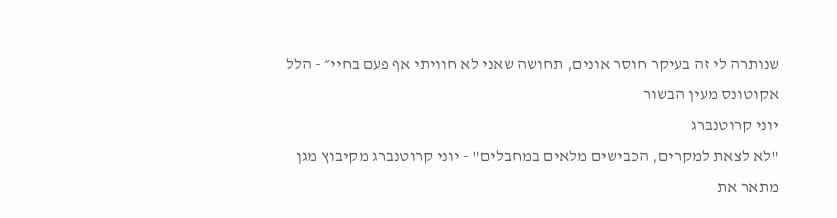שנותרה לי זה בעיקר חוסר אונים, תחושה שאני לא חוויתי אף פעם בחיי״ - הלל אקוטונס מעין הבשור
יוני קרוטנברג
"לא לצאת למקרים, הכבישים מלאים במחבלים" - יוני קרוטנברג מקיבוץ מגן מתאר את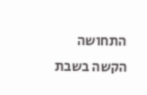התחושה הקשה בשבת